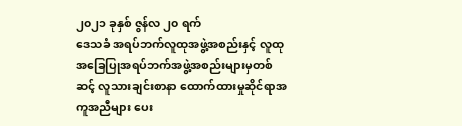၂၀၂၁ ခုနှစ် ဇွန်လ ၂၀ ရက်
ဒေသခံ အရပ်ဘက်လူထုအဖွဲ့အစည်းနှင့် လူထုအခြေပြုအရပ်ဘက်အဖွဲ့အစည်းများမှတစ်ဆင့် လူသားချင်းစာနာ ထောက်ထားမှုဆိုင်ရာအကူအညီများ ပေး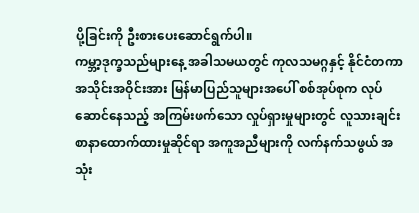ပို့ခြင်းကို ဦးစားပေးဆောင်ရွက်ပါ။
ကမ္ဘာ့ဒုက္ခသည်များနေ့ အခါသမယတွင် ကုလသမဂ္ဂနှင့် နိုင်ငံတကာ အသိုင်းအဝိုင်းအား မြန်မာပြည်သူများအပေါ် စစ်အုပ်စုက လုပ်ဆောင်နေသည့် အကြမ်းဖက်သော လှုပ်ရှားမှုများတွင် လူသားချင်းစာနာထောက်ထားမှုဆိုင်ရာ အကူအညီများကို လက်နက်သဖွယ် အသုံး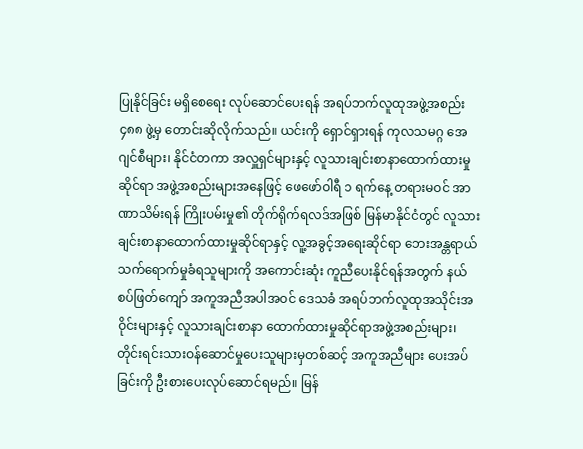ပြုနိုင်ခြင်း မရှိစေရေး လုပ်ဆောင်ပေးရန် အရပ်ဘက်လူထုအဖွဲ့အစည်း ၄၈၈ ဖွဲ့မှ တောင်းဆိုလိုက်သည်။ ယင်းကို ရှောင်ရှားရန် ကုလသမဂ္ဂ အေဂျင်စီများ၊ နိုင်ငံတကာ အလှူရှင်များနှင့် လူသားချင်းစာနာထောက်ထားမှုဆိုင်ရာ အဖွဲ့အစည်းများအနေဖြင့် ဖေဖော်ဝါရီ ၁ ရက်နေ့ တရားမဝင် အာဏာသိမ်းရန် ကြိုးပမ်းမှု၏ တိုက်ရိုက်ရလဒ်အဖြစ် မြန်မာနိုင်ငံတွင် လူသားချင်းစာနာထောက်ထားမှုဆိုင်ရာနှင့် လူ့အခွင့်အရေးဆိုင်ရာ ဘေးအန္တရာယ် သက်ရောက်မှုခံရသူများကို အကောင်းဆုံး ကူညီပေးနိုင်ရန်အတွက် နယ်စပ်ဖြတ်ကျော် အကူအညီအပါအဝင် ဒေသခံ အရပ်ဘက်လူထုအသိုင်းအဝိုင်းများနှင့် လူသားချင်းစာနာ ထောက်ထားမှုဆိုင်ရာအဖွဲ့အစည်းများ၊ တိုင်းရင်းသားဝန်ဆောင်မှုပေးသူများမှတစ်ဆင့် အကူအညီများ ပေးအပ်ခြင်းကို ဦးစားပေးလုပ်ဆောင်ရမည်။ မြန်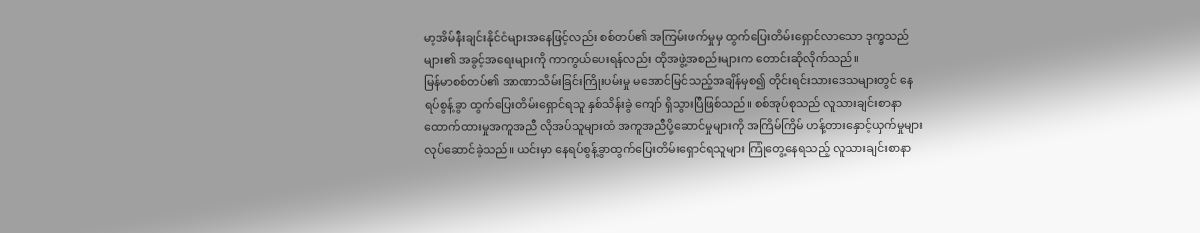မာ့အိမ်နီးချင်းနိုင်ငံများအနေဖြင့်လည်း စစ်တပ်၏ အကြမ်းဖက်မှုမှ ထွက်ပြေးတိမ်းရှောင်လာသော ဒုက္ခသည်များ၏ အခွင့်အရေးများကို ကာကွယ်ပေးရန်လည်း ထိုအဖွဲ့အစည်းများက တောင်းဆိုလိုက်သည်။
မြန်မာစစ်တပ်၏ အာဏာသိမ်းခြင်းကြိုးပမ်းမှု မအောင်မြင်သည့်အချိန်မှစ၍ တိုင်းရင်းသားဒေသများတွင် နေရပ်စွန့်ခွာ ထွက်ပြေးတိမ်းရှောင်ရသူ နှစ်သိန်းခွဲ ကျော် ရှိသွားပြီဖြစ်သည်။ စစ်အုပ်စုသည် လူသားချင်းစာနာထောက်ထားမှုအကူအညီ လိုအပ်သူများထံ အကူအညီပို့ဆောင်မှုများကို အကြိမ်ကြိမ် ဟန့်တားနှောင့်ယှက်မှုများ လုပ်ဆောင်ခဲ့သည်။ ယင်းမှာ နေရပ်စွန့်ခွာထွက်ပြေးတိမ်းရှောင်ရသူများ ကြုံတွေ့နေရသည့် လူသားချင်းစာနာ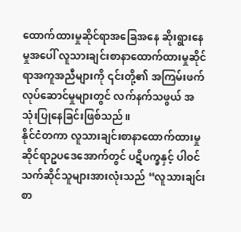ထောက်ထားမှုဆိုင်ရာအခြေအနေ ဆိုးရွားနေမှုအပေါ် လူသားချင်းစာနာထောက်ထားမှုဆိုင်ရာအကူအညီများကို ၎င်းတို့၏ အကြမ်းဖက်လုပ်ဆောင်မှုများတွင် လက်နက်သဖွယ် အသုံးပြုနေခြင်းဖြစ်သည်။
နိုင်ငံတကာ လူသားချင်းစာနာထောက်ထားမှုဆိုင်ရာဥပဒေအောက်တွင် ပဋိပက္ခနှင့် ပါဝင်သက်ဆိုင်သူများအားလုံးသည် “လူသားချင်း စာ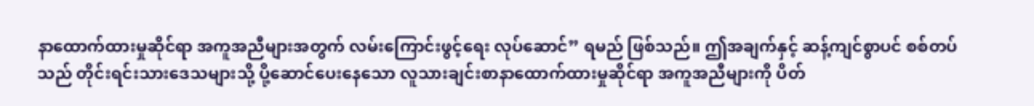နာထောက်ထားမှုဆိုင်ရာ အကူအညီများအတွက် လမ်းကြောင်းဖွင့်ရေး လုပ်ဆောင်” ရမည် ဖြစ်သည်။ ဤအချက်နှင့် ဆန့်ကျင်စွာပင် စစ်တပ်သည် တိုင်းရင်းသားဒေသများသို့ ပို့ဆောင်ပေးနေသော လူသားချင်းစာနာထောက်ထားမှုဆိုင်ရာ အကူအညီများကို ပိတ်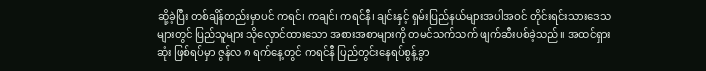ဆို့ခဲ့ပြီး တစ်ချိန်တည်းမှာပင် ကရင်၊ ကချင်၊ ကရင်နီ၊ ချင်းနှင့် ရှမ်းပြည်နယ်များအပါအဝင် တိုင်းရင်းသားဒေသများတွင် ပြည်သူများ သိုလှောင်ထားသော အစားအစာများကို တမင်သက်သက် ဖျက်ဆီးပစ်ခဲ့သည်။ အထင်ရှားဆုံး ဖြစ်ရပ်မှာ ဇွန်လ ၈ ရက်နေ့တွင် ကရင်နီ ပြည်တွင်းနေရပ်စွန့်ခွာ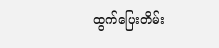ထွက်ပြေးတိမ်း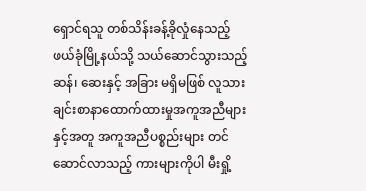ရှောင်ရသူ တစ်သိန်းခန့်ခိုလှုံနေသည့် ဖယ်ခုံမြို့နယ်သို့ သယ်ဆောင်သွားသည့် ဆန်၊ ဆေးနှင့် အခြား မရှိမဖြစ် လူသားချင်းစာနာထောက်ထားမှုအကူအညီများနှင့်အတူ အကူအညီပစ္စည်းများ တင်ဆောင်လာသည့် ကားများကိုပါ မီးရှို့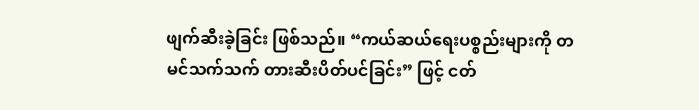ဖျက်ဆီးခဲ့ခြင်း ဖြစ်သည်။ “ကယ်ဆယ်ရေးပစ္စည်းများကို တမင်သက်သက် တားဆီးပိတ်ပင်ခြင်း” ဖြင့် ငတ်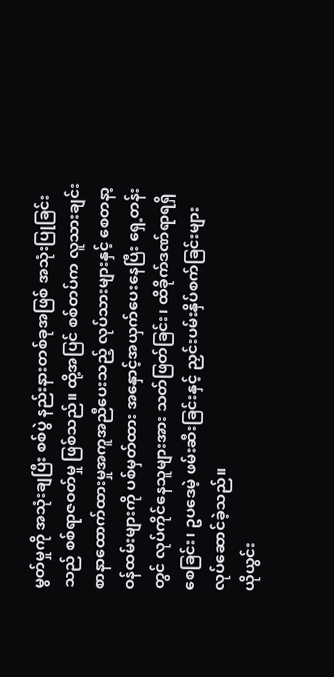မွတ်မှုကို အသုံးချပြီး စစ်ပွဲ နည်းနားတစ်ခုအဖြစ် အသုံးပြုခြင်းသည် စစ်ရာဇဝတ်မှု ဖြစ်သည်။ ထို့အပြင် စစ်တပ်က လူသားချင်းစာနာထောက်ထားမှုအကူအညီပေးသည့် လုပ်သားများနှင့် စေတနာ့ဝန်ထမ်းများကို ပစ်မှတ်ထား အနှောင့်အယှက်ပေးနေပြီး ရှေ့တန်းတွင် လုပ်ကိုင်နေသူများအား သတ်ဖြတ်ခြင်း၊ ထိခိုက်ဒဏ်ရာရရှိစေခြင်း၊ ဥပဒေမဲ့ ဖမ်းဆီးခြင်းနှင့် ညှင်းပမ်းနှိပ်စက်ခြင်းများ လုပ်ဆောင်ခဲ့သည်။
ယိုယွင်း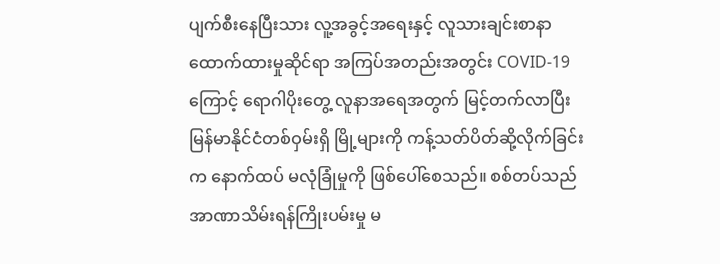ပျက်စီးနေပြီးသား လူ့အခွင့်အရေးနှင့် လူသားချင်းစာနာထောက်ထားမှုဆိုင်ရာ အကြပ်အတည်းအတွင်း COVID-19 ကြောင့် ရောဂါပိုးတွေ့ လူနာအရေအတွက် မြင့်တက်လာပြီး မြန်မာနိုင်ငံတစ်ဝှမ်းရှိ မြို့များကို ကန့်သတ်ပိတ်ဆို့လိုက်ခြင်းက နောက်ထပ် မလုံခြုံမှုကို ဖြစ်ပေါ်စေသည်။ စစ်တပ်သည် အာဏာသိမ်းရန်ကြိုးပမ်းမှု မ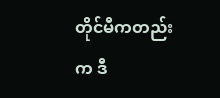တိုင်မီကတည်းက ဒီ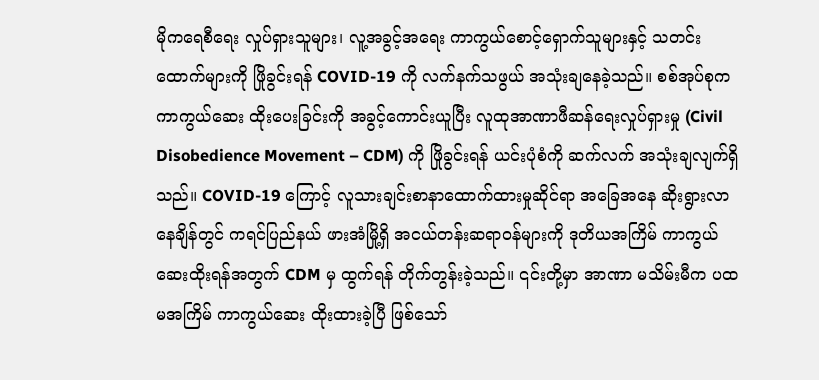မိုကရေစီရေး လှုပ်ရှားသူများ၊ လူ့အခွင့်အရေး ကာကွယ်စောင့်ရှောက်သူများနှင့် သတင်းထောက်များကို ဖြိုခွင်းရန် COVID-19 ကို လက်နက်သဖွယ် အသုံးချနေခဲ့သည်။ စစ်အုပ်စုက ကာကွယ်ဆေး ထိုးပေးခြင်းကို အခွင့်ကောင်းယူပြီး လူထုအာဏာဖီဆန်ရေးလှုပ်ရှားမှု (Civil Disobedience Movement – CDM) ကို ဖြိုခွင်းရန် ယင်းပုံစံကို ဆက်လက် အသုံးချလျက်ရှိသည်။ COVID-19 ကြောင့် လူသားချင်းစာနာထောက်ထားမှုဆိုင်ရာ အခြေအနေ ဆိုးရွားလာနေချိန်တွင် ကရင်ပြည်နယ် ဖားအံမြို့ရှိ အငယ်တန်းဆရာဝန်များကို ဒုတိယအကြိမ် ကာကွယ်ဆေးထိုးရန်အတွက် CDM မှ ထွက်ရန် တိုက်တွန်းခဲ့သည်။ ၎င်းတို့မှာ အာဏာ မသိမ်းမီက ပထမအကြိမ် ကာကွယ်ဆေး ထိုးထားခဲ့ပြီ ဖြစ်သော်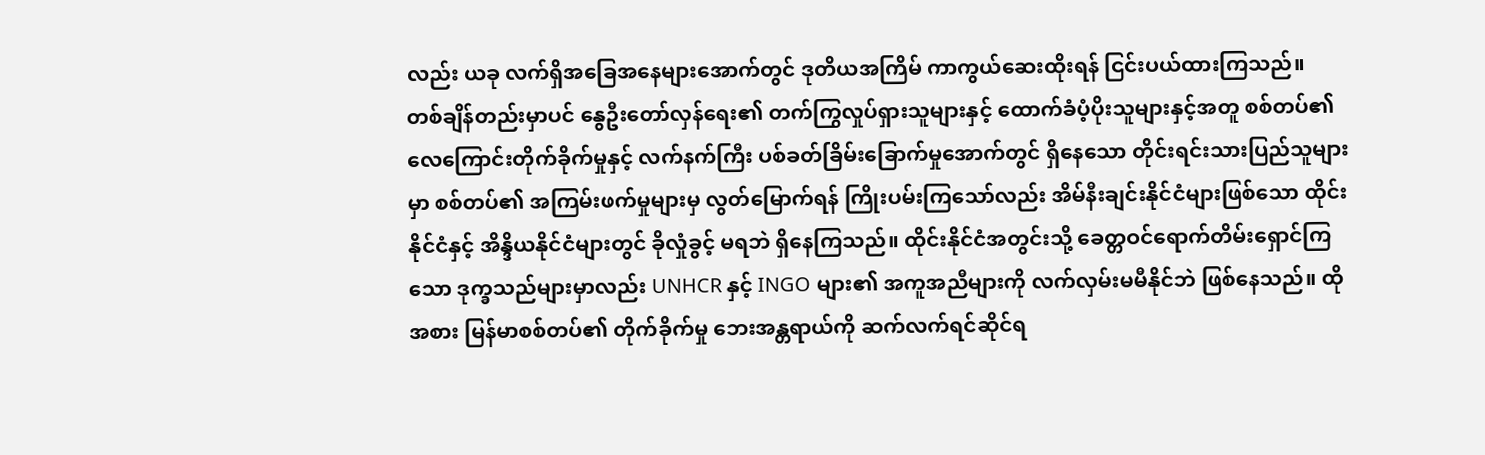လည်း ယခု လက်ရှိအခြေအနေများအောက်တွင် ဒုတိယအကြိမ် ကာကွယ်ဆေးထိုးရန် ငြင်းပယ်ထားကြသည်။
တစ်ချိန်တည်းမှာပင် နွေဦးတော်လှန်ရေး၏ တက်ကြွလှုပ်ရှားသူများနှင့် ထောက်ခံပံ့ပိုးသူများနှင့်အတူ စစ်တပ်၏ လေကြောင်းတိုက်ခိုက်မှုနှင့် လက်နက်ကြီး ပစ်ခတ်ခြိမ်းခြောက်မှုအောက်တွင် ရှိနေသော တိုင်းရင်းသားပြည်သူများမှာ စစ်တပ်၏ အကြမ်းဖက်မှုများမှ လွတ်မြောက်ရန် ကြိုးပမ်းကြသော်လည်း အိမ်နီးချင်းနိုင်ငံများဖြစ်သော ထိုင်းနိုင်ငံနှင့် အိန္ဒိယနိုင်ငံများတွင် ခိုလှုံခွင့် မရဘဲ ရှိနေကြသည်။ ထိုင်းနိုင်ငံအတွင်းသို့ ခေတ္တဝင်ရောက်တိမ်းရှောင်ကြသော ဒုက္ခသည်များမှာလည်း UNHCR နှင့် INGO များ၏ အကူအညီများကို လက်လှမ်းမမီနိုင်ဘဲ ဖြစ်နေသည်။ ထိုအစား မြန်မာစစ်တပ်၏ တိုက်ခိုက်မှု ဘေးအန္တရာယ်ကို ဆက်လက်ရင်ဆိုင်ရ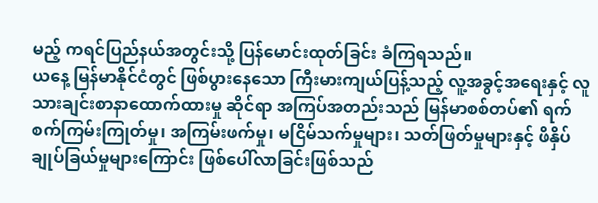မည့် ကရင်ပြည်နယ်အတွင်းသို့ ပြန်မောင်းထုတ်ခြင်း ခံကြရသည်။
ယနေ့ မြန်မာနိုင်ငံတွင် ဖြစ်ပွားနေသော ကြီးမားကျယ်ပြန့်သည့် လူ့အခွင့်အရေးနှင့် လူသားချင်းစာနာထောက်ထားမှု ဆိုင်ရာ အကြပ်အတည်းသည် မြန်မာစစ်တပ်၏ ရက်စက်ကြမ်းကြုတ်မှု၊ အကြမ်းဖက်မှု၊ မငြိမ်သက်မှုများ၊ သတ်ဖြတ်မှုများနှင့် ဖိနှိပ်ချုပ်ခြယ်မှုများကြောင်း ဖြစ်ပေါ်လာခြင်းဖြစ်သည်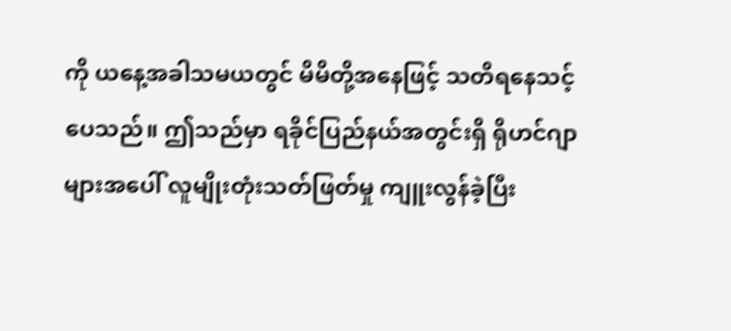ကို ယနေ့အခါသမယတွင် မိမိတို့အနေဖြင့် သတိရနေသင့်ပေသည်။ ဤသည်မှာ ရခိုင်ပြည်နယ်အတွင်းရှိ ရိုဟင်ဂျာများအပေါ် လူမျိုးတုံးသတ်ဖြတ်မှု ကျူးလွန်ခဲ့ပြီး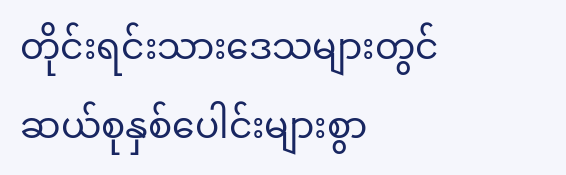တိုင်းရင်းသားဒေသများတွင် ဆယ်စုနှစ်ပေါင်းများစွာ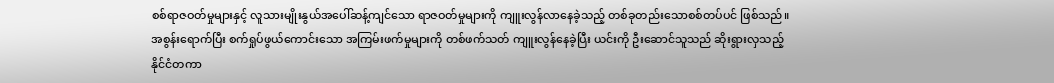စစ်ရာဇဝတ်မှုများနှင့် လူသားမျိုးနွယ်အပေါ်ဆန့်ကျင်သော ရာဇဝတ်မှုများကို ကျူးလွန်လာနေခဲ့သည့် တစ်ခုတည်းသောစစ်တပ်ပင် ဖြစ်သည်။ အစွန်းရောက်ပြီး စက်ရှုပ်ဖွယ်ကောင်းသော အကြမ်းဖက်မှုများကို တစ်ဖက်သတ် ကျူးလွန်နေခဲ့ပြီး ယင်းကို ဦးဆောင်သူသည် ဆိုးရွားလှသည့် နိုင်ငံတကာ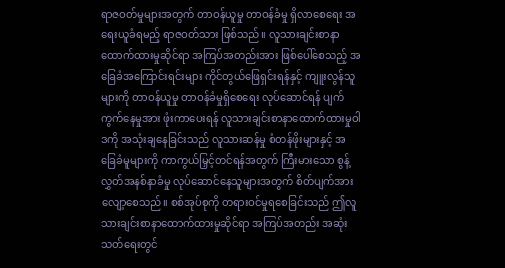ရာဇဝတ်မှုများအတွက် တာဝန်ယူမှု တာဝန်ခံမှု ရှိလာစေရေး အရေးယူခံရမည့် ရာဇဝတ်သား ဖြစ်သည်။ လူသားချင်းစာနာထောက်ထားမှုဆိုင်ရာ အကြပ်အတည်းအား ဖြစ်ပေါ်စေသည့် အခြေခံအကြောင်းရင်းများ ကိုင်တွယ်ဖြေရှင်းရန်နှင့် ကျူးလွန်သူများကို တာဝန်ယူမှု တာဝန်ခံမှုရှိစေရေး လုပ်ဆောင်ရန် ပျက်ကွက်နေမှုအား ဖုံးကာပေးရန် လူသားချင်းစာနာထောက်ထားမှုဝါဒကို အသုံးချနေခြင်းသည် လူသားဆန်မှု စံတန်ဖိုးများနှင့် အခြေခံမူများကို ကာကွယ်မြှင့်တင်ရန်အတွက် ကြီးမားသော စွန့်လွှတ်အနစ်နာခံမှု လုပ်ဆောင်နေသူများအတွက် စိတ်ပျက်အားလျော့စေသည်။ စစ်အုပ်စုကို တရားဝင်မှုရစေခြင်းသည် ဤလူသားချင်းစာနာထောက်ထားမှုဆိုင်ရာ အကြပ်အတည်း အဆုံးသတ်ရေးတွင်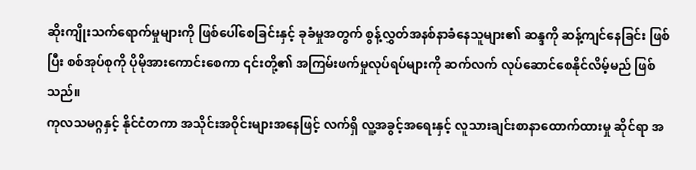ဆိုးကျိုးသက်ရောက်မှုများကို ဖြစ်ပေါ်စေခြင်းနှင့် ခုခံမှုအတွက် စွန့်လွှတ်အနစ်နာခံနေသူများ၏ ဆန္ဒကို ဆန့်ကျင်နေခြင်း ဖြစ်ပြီး စစ်အုပ်စုကို ပိုမိုအားကောင်းစေကာ ၎င်းတို့၏ အကြမ်းဖက်မှုလုပ်ရပ်များကို ဆက်လက် လုပ်ဆောင်စေနိုင်လိမ့်မည် ဖြစ်သည်။
ကုလသမဂ္ဂနှင့် နိုင်ငံတကာ အသိုင်းအဝိုင်းများအနေဖြင့် လက်ရှိ လူ့အခွင့်အရေးနှင့် လူသားချင်းစာနာထောက်ထားမှု ဆိုင်ရာ အ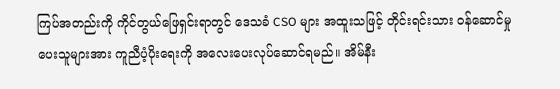ကြပ်အတည်းကို ကိုင်တွယ်ဖြေရှင်းရာတွင် ဒေသခံ CSO များ အထူးသဖြင့် တိုင်းရင်းသား ဝန်ဆောင်မှုပေးသူများအား ကူညီပံ့ပိုးရေးကို အလေးပေးလုပ်ဆောင်ရမည်။ အိမ်နီး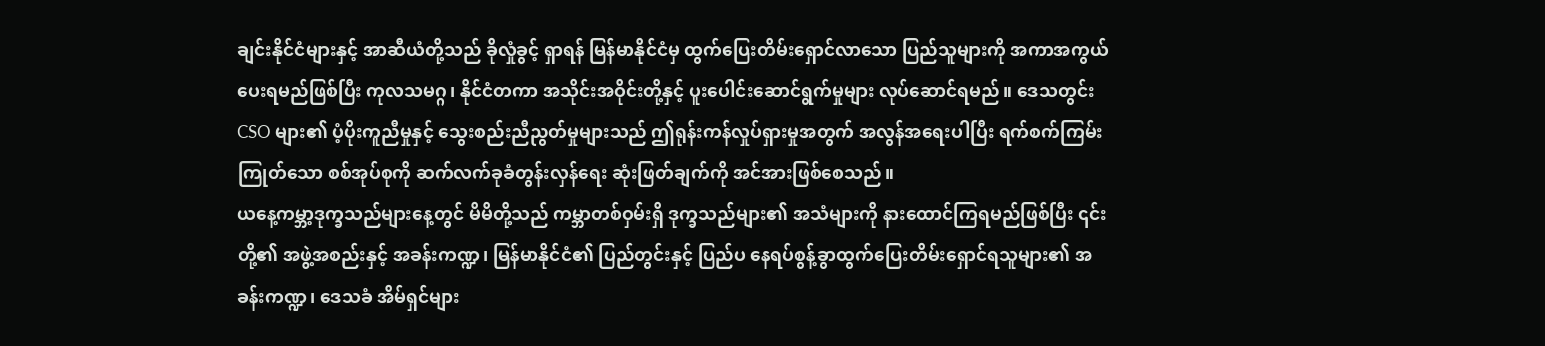ချင်းနိုင်ငံများနှင့် အာဆီယံတို့သည် ခိုလှုံခွင့် ရှာရန် မြန်မာနိုင်ငံမှ ထွက်ပြေးတိမ်းရှောင်လာသော ပြည်သူများကို အကာအကွယ်ပေးရမည်ဖြစ်ပြီး ကုလသမဂ္ဂ၊ နိုင်ငံတကာ အသိုင်းအဝိုင်းတို့နှင့် ပူးပေါင်းဆောင်ရွက်မှုများ လုပ်ဆောင်ရမည်။ ဒေသတွင်း CSO များ၏ ပံ့ပိုးကူညီမှုနှင့် သွေးစည်းညီညွတ်မှုများသည် ဤရုန်းကန်လှုပ်ရှားမှုအတွက် အလွန်အရေးပါပြီး ရက်စက်ကြမ်းကြုတ်သော စစ်အုပ်စုကို ဆက်လက်ခုခံတွန်းလှန်ရေး ဆုံးဖြတ်ချက်ကို အင်အားဖြစ်စေသည်။
ယနေ့ကမ္ဘာ့ဒုက္ခသည်များနေ့တွင် မိမိတို့သည် ကမ္ဘာတစ်ဝှမ်းရှိ ဒုက္ခသည်များ၏ အသံများကို နားထောင်ကြရမည်ဖြစ်ပြီး ၎င်းတို့၏ အဖွဲ့အစည်းနှင့် အခန်းကဏ္ဍ၊ မြန်မာနိုင်ငံ၏ ပြည်တွင်းနှင့် ပြည်ပ နေရပ်စွန့်ခွာထွက်ပြေးတိမ်းရှောင်ရသူများ၏ အခန်းကဏ္ဍ၊ ဒေသခံ အိမ်ရှင်များ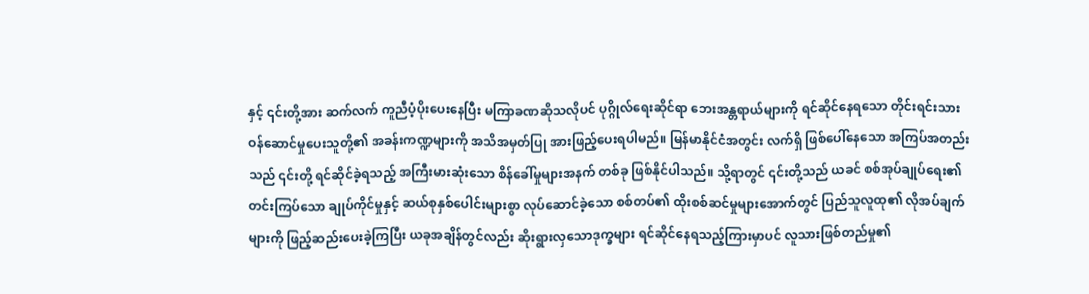နှင့် ၎င်းတို့အား ဆက်လက် ကူညီပံ့ပိုးပေးနေပြီး မကြာခဏဆိုသလိုပင် ပုဂ္ဂိုလ်ရေးဆိုင်ရာ ဘေးအန္တရာယ်များကို ရင်ဆိုင်နေရသော တိုင်းရင်းသား ဝန်ဆောင်မှုပေးသူတို့၏ အခန်းကဏ္ဍများကို အသိအမှတ်ပြု အားဖြည့်ပေးရပါမည်။ မြန်မာနိုင်ငံအတွင်း လက်ရှိ ဖြစ်ပေါ်နေသော အကြပ်အတည်းသည် ၎င်းတို့ ရင်ဆိုင်ခဲ့ရသည့် အကြီးမားဆုံးသော စိန်ခေါ်မှုများအနက် တစ်ခု ဖြစ်နိုင်ပါသည်။ သို့ရာတွင် ၎င်းတို့သည် ယခင် စစ်အုပ်ချုပ်ရေး၏ တင်းကြပ်သော ချုပ်ကိုင်မှုနှင့် ဆယ်စုနှစ်ပေါင်းများစွာ လုပ်ဆောင်ခဲ့သော စစ်တပ်၏ ထိုးစစ်ဆင်မှုများအောက်တွင် ပြည်သူလူထု၏ လိုအပ်ချက်များကို ဖြည့်ဆည်းပေးခဲ့ကြပြီး ယခုအချိန်တွင်လည်း ဆိုးရွားလှသောဒုက္ခများ ရင်ဆိုင်နေရသည့်ကြားမှာပင် လူသားဖြစ်တည်မှု၏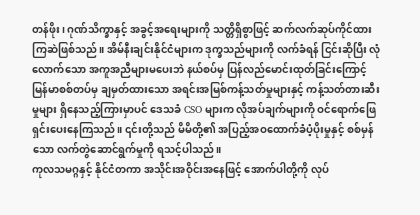တန်ဖိုး၊ ဂုဏ်သိက္ခာနှင့် အခွင့်အရေးများကို သတ္တိရှိစွာဖြင့် ဆက်လက်ဆုပ်ကိုင်ထားကြဆဲဖြစ်သည်။ အိမ်နီးချင်းနိုင်ငံများက ဒုက္ခသည်များကို လက်ခံရန် ငြင်းဆိုပြီး လုံလောက်သော အကူအညီများမပေးဘဲ နယ်စပ်မှ ပြန်လည်မောင်းထုတ်ခြင်းကြောင့် မြန်မာစစ်တပ်မှ ချမှတ်ထားသော အရင်းအမြစ်ကန့်သတ်မှုများနှင့် ကန့်သတ်တားဆီးမှုများ ရှိနေသည့်ကြားမှာပင် ဒေသခံ CSO များက လိုအပ်ချက်များကို ဝင်ရောက်ဖြေရှင်းပေးနေကြသည်။ ၎င်းတို့သည် မိမိတို့၏ အပြည့်အဝထောက်ခံပံ့ပိုးမှုနှင့် စစ်မှန်သော လက်တွဲဆောင်ရွက်မှုကို ရသင့်ပါသည်။
ကုလသမဂ္ဂနှင့် နိုင်ငံတကာ အသိုင်းအဝိုင်းအနေဖြင့် အောက်ပါတို့ကို လုပ်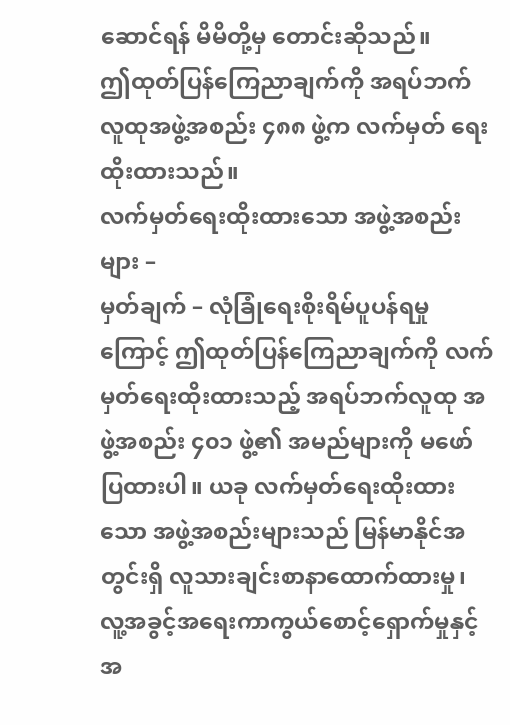ဆောင်ရန် မိမိတို့မှ တောင်းဆိုသည်။
ဤထုတ်ပြန်ကြေညာချက်ကို အရပ်ဘက်လူထုအဖွဲ့အစည်း ၄၈၈ ဖွဲ့က လက်မှတ် ရေးထိုးထားသည်။
လက်မှတ်ရေးထိုးထားသော အဖွဲ့အစည်းများ –
မှတ်ချက် – လုံခြုံရေးစိုးရိမ်ပူပန်ရမှုကြောင့် ဤထုတ်ပြန်ကြေညာချက်ကို လက်မှတ်ရေးထိုးထားသည့် အရပ်ဘက်လူထု အဖွဲ့အစည်း ၄၀၁ ဖွဲ့၏ အမည်များကို မဖော်ပြထားပါ။ ယခု လက်မှတ်ရေးထိုးထားသော အဖွဲ့အစည်းများသည် မြန်မာနိုင်အတွင်းရှိ လူသားချင်းစာနာထောက်ထားမှု၊ လူ့အခွင့်အရေးကာကွယ်စောင့်ရှောက်မှုနှင့် အ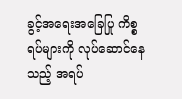ခွင့်အရေးအခြေပြု ကိစ္စရပ်များကို လုပ်ဆောင်နေသည့် အရပ်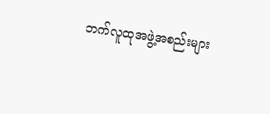ဘက်လူထုအဖွဲ့အစည်းများ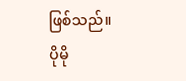ဖြစ်သည်။
ပိုမို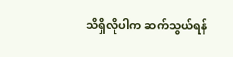သိရှိလိုပါက ဆက်သွယ်ရန်